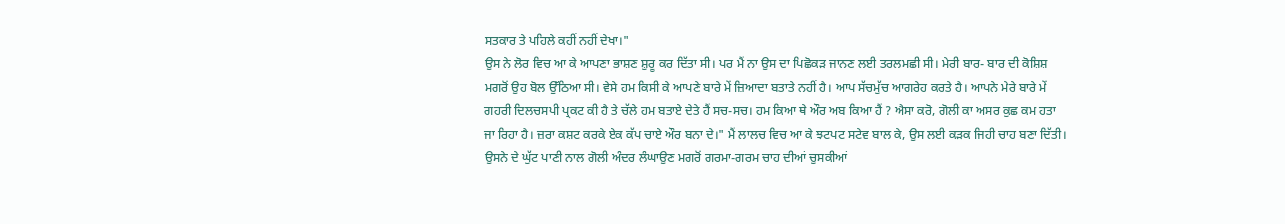ਸਤਕਾਰ ਤੇ ਪਹਿਲੇ ਕਹੀਂ ਨਹੀਂ ਦੇਖਾ।"
ਉਸ ਨੇ ਲੋਰ ਵਿਚ ਆ ਕੇ ਆਪਣਾ ਭਾਸ਼ਣ ਸ਼ੁਰੂ ਕਰ ਦਿੱਤਾ ਸੀ। ਪਰ ਮੈਂ ਨਾ ਉਸ ਦਾ ਪਿਛੋਕੜ ਜਾਨਣ ਲਈ ਤਰਲਮਛੀ ਸੀ। ਮੇਰੀ ਬਾਰ- ਬਾਰ ਦੀ ਕੋਸ਼ਿਸ਼ ਮਗਰੋਂ ਉਹ ਬੋਲ ਉੱਠਿਆ ਸੀ। ਵੇਸੇ ਹਮ ਕਿਸੀ ਕੇ ਆਪਣੇ ਬਾਰੇ ਮੇਂ ਜ਼ਿਆਦਾ ਬਤਾਤੇ ਨਹੀਂ ਹੈ। ਆਪ ਸੱਚਮੁੱਚ ਆਗਰੇਹ ਕਰਤੇ ਹੈ। ਆਪਨੇ ਮੇਰੇ ਬਾਰੇ ਮੇਂ ਗਹਰੀ ਦਿਲਚਸਪੀ ਪ੍ਰਕਟ ਕੀ ਹੈ ਤੇ ਚੱਲੇ ਹਮ ਬਤਾਏ ਦੇਤੇ ਹੈਂ ਸਚ-ਸਚ। ਹਮ ਕਿਆ ਥੇ ਔਰ ਅਬ ਕਿਆ ਹੈਂ ? ਐਸਾ ਕਰੋ, ਗੋਲੀ ਕਾ ਅਸਰ ਕੁਛ ਕਮ ਹਤਾ ਜਾ ਰਿਹਾ ਹੈ। ਜ਼ਰਾ ਕਸ਼ਟ ਕਰਕੇ ਏਕ ਕੱਪ ਚਾਏ ਔਰ ਬਨਾ ਦੇ।" ਮੈਂ ਲਾਲਚ ਵਿਚ ਆ ਕੇ ਝਟਪਟ ਸਟੇਵ ਬਾਲ ਕੇ, ਉਸ ਲਈ ਕੜਕ ਜਿਹੀ ਚਾਹ ਬਣਾ ਦਿੱਤੀ। ਉਸਨੇ ਦੇ ਘੁੱਟ ਪਾਣੀ ਨਾਲ ਗੋਲੀ ਅੰਦਰ ਲੰਘਾਉਣ ਮਗਰੋਂ ਗਰਮਾ-ਗਰਮ ਚਾਹ ਦੀਆਂ ਚੁਸਕੀਆਂ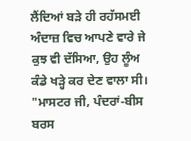ਲੈਂਦਿਆਂ ਬੜੇ ਹੀ ਰਹੱਸਮਈ ਅੰਦਾਜ਼ ਵਿਚ ਆਪਣੇ ਵਾਰੇ ਜੇ ਕੁਝ ਵੀ ਦੱਸਿਆ, ਉਹ ਲੂੰਅ ਕੰਡੇ ਖੜ੍ਹੇ ਕਰ ਦੇਣ ਵਾਲਾ ਸੀ।
"ਮਾਸਟਰ ਜੀ, ਪੰਦਰਾਂ-ਬੀਸ ਬਰਸ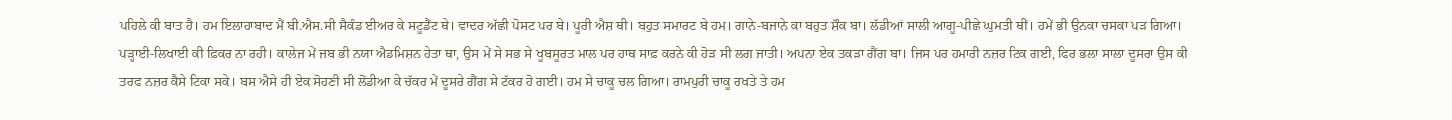ਪਹਿਲੇ ਕੀ ਬਾਤ ਹੈ। ਹਮ ਇਲਾਹਾਬਾਦ ਮੈਂ ਬੀ.ਐਸ.ਸੀ ਸੈਕੰਡ ਈਅਰ ਕੇ ਸਟੂਡੈਂਟ ਥੇ। ਵਾਦਰ ਅੱਛੀ ਪੋਸਟ ਪਰ ਬੇ। ਪੂਰੀ ਐਸ਼ ਥੀ। ਬਹੁਤ ਸਮਾਰਟ ਬੇ ਹਮ। ਗਾਨੇ-ਬਜਾਨੇ ਕਾ ਬਹੁਤ ਸ਼ੌਕ ਬਾ। ਲੱਡੀਆਂ ਸਾਲੀ ਆਗੂ-ਪੀਛੇ ਘੁਮਤੀ ਥੀਂ। ਹਮੇਂ ਭੀ ਉਨਕਾ ਚਸਕਾ ਪੜ ਗਿਆ। ਪੜ੍ਹਾਈ-ਲਿਖਾਈ ਕੀ ਫ਼ਿਕਰ ਨਾ ਰਹੀ। ਕਾਲੇਜ ਮੇਂ ਜਬ ਭੀ ਨਯਾ ਐਡਮਿਸ਼ਨ ਹੇਤਾ ਥਾ, ਉਸ ਮੇਂ ਸੇ ਸਭ ਸੇ ਖੂਬਸੂਰਤ ਮਾਲ ਪਰ ਹਾਥ ਸਾਫ਼ ਕਰਨੇ ਕੀ ਹੋੜ ਸੀ ਲਗ ਜਾਤੀ। ਅਪਨਾ ਏਕ ਤਕੜਾ ਗੈਂਗ ਬਾ। ਜਿਸ ਪਰ ਹਮਾਰੀ ਨਜ਼ਰ ਟਿਕ ਗਈ, ਫਿਰ ਭਲਾ ਸਾਲਾ ਦੂਸਰਾ ਉਸ ਕੀ ਤਰਫ ਨਜ਼ਰ ਕੈਸੇ ਟਿਕਾ ਸਕੇ। ਬਸ ਐਸੇ ਹੀ ਏਕ ਸੋਹਣੀ ਸੀ ਲੋਂਡੀਆ ਕੇ ਚੱਕਰ ਮੇਂ ਦੂਸਰੇ ਗੈਂਗ ਸੇ ਟੱਕਰ ਹੋ ਗਈ। ਹਮ ਸੇ ਚਾਕੂ ਚਲ ਗਿਆ। ਰਾਮਪੁਰੀ ਚਾਕੂ ਰਖਤੇ ਤੇ ਹਮ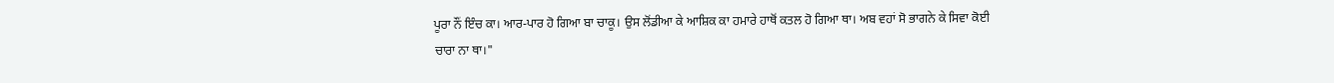ਪੂਰਾ ਨੌਂ ਇੰਚ ਕਾ। ਆਰ-ਪਾਰ ਹੋ ਗਿਆ ਬਾ ਚਾਕੂ। ਉਸ ਲੋਂਡੀਆ ਕੇ ਆਸ਼ਿਕ ਕਾ ਹਮਾਰੇ ਹਾਥੋਂ ਕਤਲ ਹੋ ਗਿਆ ਥਾ। ਅਬ ਵਹਾਂ ਸੋ ਭਾਗਨੇ ਕੇ ਸਿਵਾ ਕੋਈ ਚਾਰਾ ਨਾ ਥਾ।"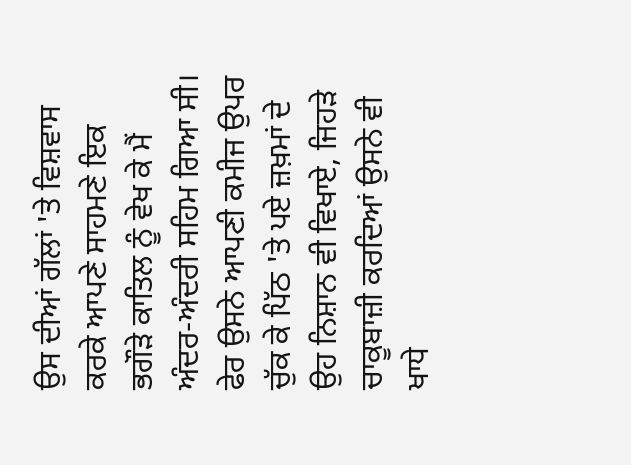ਉਸ ਦੀਆਂ ਗੱਲਾਂ 'ਤੇ ਵਿਸ਼ਵਾਸ ਕਰਕੇ ਆਪਣੇ ਸਾਹਮਣੇ ਇਕ ਭਗੌੜੇ ਕਾਤਿਲ ਨੂੰ ਵੇਖ ਕੇ ਮੈਂ ਅੰਦਰ-ਅੰਦਰੀ ਸਹਿਮ ਗਿਆ ਸੀ। ਫੇਰ ਉਸਨੇ ਆਪਣੀ ਕਮੀਜ ਉਪਰ ਚੁੱਕ ਕੇ ਪਿੱਠ 'ਤੇ ਪਏ ਜ਼ਖ਼ਮਾਂ ਦੇ ਉਹ ਨਿਸ਼ਾਨ ਵੀ ਵਿਖਾਏ, ਜਿਹੜੇ ਚਾਕੂਬਾਜ਼ੀ ਕਰਦਿਆਂ ਉਸਨੇ ਵੀ ਖਾਧੇ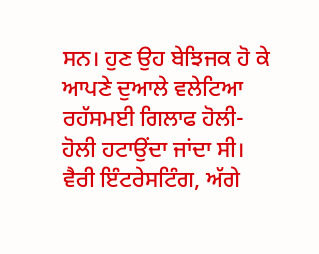ਸਨ। ਹੁਣ ਉਹ ਬੇਝਿਜਕ ਹੋ ਕੇ ਆਪਣੇ ਦੁਆਲੇ ਵਲੇਟਿਆ ਰਹੱਸਮਈ ਗਿਲਾਫ ਹੋਲੀ-ਹੋਲੀ ਹਟਾਉਂਦਾ ਜਾਂਦਾ ਸੀ।
ਵੈਰੀ ਇੰਟਰੇਸਟਿੰਗ, ਅੱਗੇ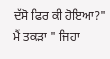ਦੱਸੋ ਫਿਰ ਕੀ ਹੋਇਆ?" ਮੈਂ ਤਕੜਾ " ਜਿਹਾ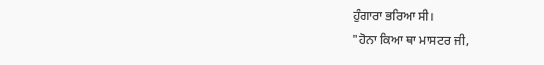ਹੁੰਗਾਰਾ ਭਰਿਆ ਸੀ।
"ਹੋਨਾ ਕਿਆ ਥਾ ਮਾਸਟਰ ਜੀ,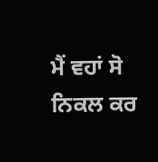ਮੈਂ ਵਹਾਂ ਸੋ ਨਿਕਲ ਕਰ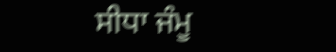ਸੀਧਾ ਜੰਮੂ